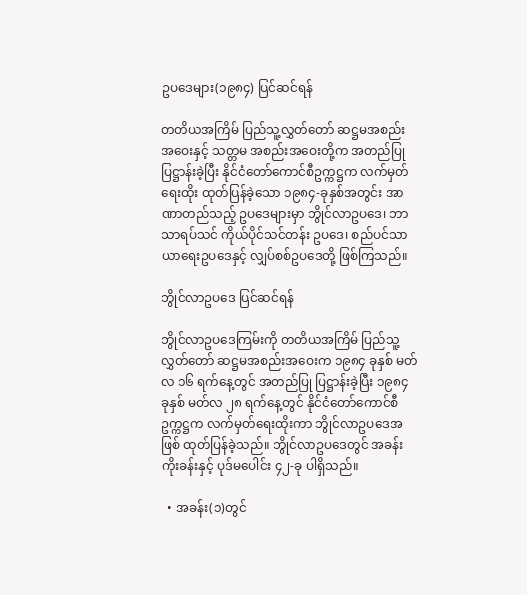ဥပဒေများ(၁၉၈၄) ပြင်ဆင်ရန်

တတိယအကြိမ် ပြည်သူ့လွှတ်တော် ဆဋ္ဌမအစည်းအဝေးနှင့် သတ္တမ အစည်းအဝေးတို့က အတည်ပြု ပြဋ္ဌာန်းခဲ့ပြီး နိုင်ငံတော်ကောင်စီဥက္ကဋ္ဌက လက်မှတ်ရေးထိုး ထုတ်ပြန်ခဲ့သော ၁၉၈၄-ခုနှစ်အတွင်း အာဏာတည်သည့် ဥပဒေများမှာ ဘွိုင်လာဥပဒေ၊ ဘာသာရပ်သင် ကိုယ်ပိုင်သင်တန်း ဥပဒေ၊ စည်ပင်သာယာရေးဥပဒေနှင့် လျှပ်စစ်ဥပဒေတို့ ဖြစ်ကြသည်။

ဘွိုင်လာဥပဒေ ပြင်ဆင်ရန်

ဘွိုင်လာဥပဒေကြမ်းကို တတိယအကြိမ် ပြည်သူ့လွှတ်တော် ဆဋ္ဌမအစည်းအဝေးက ၁၉၈၄ ခုနှစ် မတ်လ ၁၆ ရက်နေ့တွင် အတည်ပြု ပြဋ္ဌာန်းခဲ့ပြီး ၁၉၈၄ ခုနှစ် မတ်လ ၂၈ ရက်နေ့တွင် နိုင်ငံတော်ကောင်စီ ဥက္ကဋ္ဌက လက်မှတ်ရေးထိုးကာ ဘွိုင်လာဥပဒေအဖြစ် ထုတ်ပြန်ခဲ့သည်။ ဘွိုင်လာဥပဒေတွင် အခန်းကိုးခန်းနှင့် ပုဒ်မပေါင်း ၄၂-ခု ပါရှိသည်။

  • အခန်း(၁)တွင်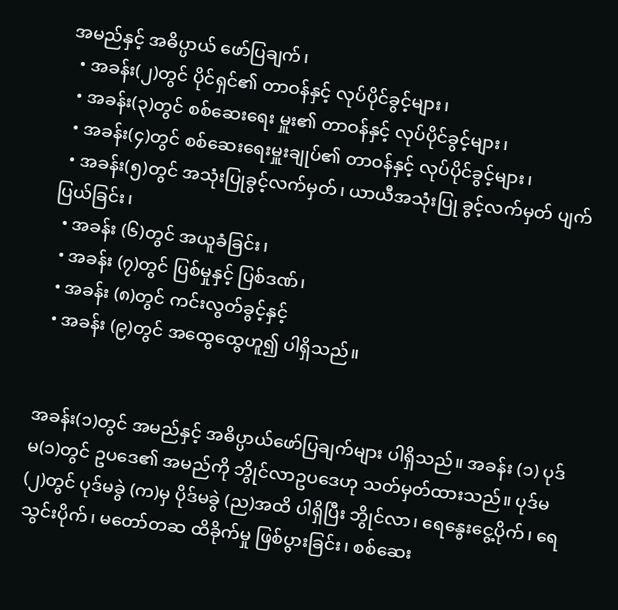အမည်နှင့် အဓိပ္ပာယ် ဖော်ပြချက်၊
  • အခန်း(၂)တွင် ပိုင်ရှင်၏ တာဝန်နှင့် လုပ်ပိုင်ခွင့်များ၊
  • အခန်း(၃)တွင် စစ်ဆေးရေး မှူး၏ တာဝန်နှင့် လုပ်ပိုင်ခွင့်များ၊
  • အခန်း(၄)တွင် စစ်ဆေးရေးမှူးချုပ်၏ တာဝန်နှင့် လုပ်ပိုင်ခွင့်များ၊
  • အခန်း(၅)တွင် အသုံးပြုခွင့်လက်မှတ်၊ ယာယီအသုံးပြု ခွင့်လက်မှတ် ပျက်ပြယ်ခြင်း၊
  • အခန်း (၆)တွင် အယူခံခြင်း၊
  • အခန်း (၇)တွင် ပြစ်မှုနှင့် ပြစ်ဒဏ်၊
  • အခန်း (၈)တွင် ကင်းလွတ်ခွင့်နှင့်
  • အခန်း (၉)တွင် အထွေထွေဟူ၍ ပါရှိသည်။


အခန်း(၁)တွင် အမည်နှင့် အဓိပ္ပာယ်ဖော်ပြချက်များ ပါရှိသည်။ အခန်း (၁) ပုဒ်မ(၁)တွင် ဥပဒေ၏ အမည်ကို ဘွိုင်လာဥပဒေဟု သတ်မှတ်ထားသည်။ ပုဒ်မ (၂)တွင် ပုဒ်မခွဲ (က)မှ ပိုဒ်မခွဲ (ည)အထိ ပါရှိပြီး ဘွိုင်လာ၊ ရေနွေးငွေ့ပိုက်၊ ရေသွင်းပိုက်၊ မတော်တဆ ထိခိုက်မှု ဖြစ်ပွားခြင်း၊ စစ်ဆေး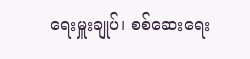ရေးမှူးချုပ်၊ စစ်ဆေးရေး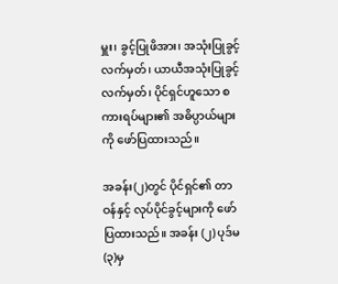မှူး၊ ခွင့်ပြုဖိအား၊ အသုံးပြုခွင့်လက်မှတ်၊ ယာယီအသုံးပြုခွင့်လက်မှတ်၊ ပိုင်ရှင်ဟူသော စကားရပ်များ၏ အဓိပ္ပာယ်များကို ဖော်ပြထားသည်။

အခန်း(၂)တွင် ပိုင်ရှင်၏ တာဝန်နှင့် လုပ်ပိုင်ခွင့်များကို ဖော်ပြထားသည်။ အခန်း (၂) ပုဒ်မ (၃)မှ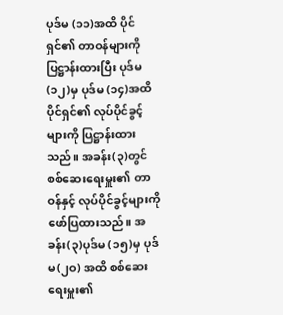ပုဒ်မ (၁၁)အထိ ပိုင်ရှင်၏ တာဝန်များကို ပြဋ္ဌာန်းထားပြီး ပုဒ်မ (၁၂)မှ ပုဒ်မ (၁၄)အထိ ပိုင်ရှင်၏ လုပ်ပိုင်ခွင့်များကို ပြဋ္ဌာန်းထားသည်။ အခန်း(၃)တွင် စစ်ဆေးရေးမှူး၏ တာဝန်နှင့် လုပ်ပိုင်ခွင့်များကို ဖော်ပြထားသည်။ အခန်း(၃)ပုဒ်မ (၁၅)မှ ပုဒ်မ(၂ဝ) အထိ စစ်ဆေးရေးမှူး၏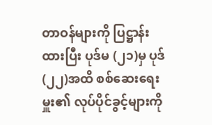တာဝန်များကို ပြဋ္ဌာန်းထားပြီး ပုဒ်မ (၂၁)မှ ပုဒ် (၂၂)အထိ စစ်ဆေးရေးမှူး၏ လုပ်ပိုင်ခွင့်များကို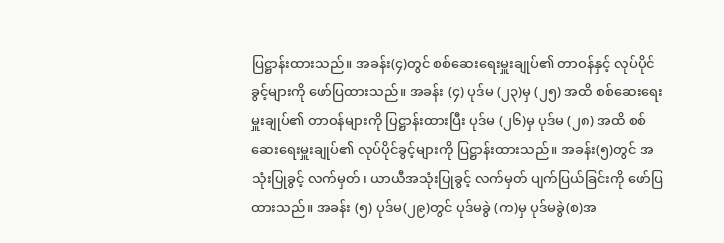ပြဋ္ဌာန်းထားသည်။ အခန်း(၄)တွင် စစ်ဆေးရေးမှူးချုပ်၏ တာဝန်နှင့် လုပ်ပိုင်ခွင့်များကို ဖော်ပြထားသည်။ အခန်း (၄) ပုဒ်မ (၂၃)မှ (၂၅) အထိ စစ်ဆေးရေးမှူးချုပ်၏ တာဝန်များကို ပြဋ္ဌာန်းထားပြီး ပုဒ်မ (၂၆)မှ ပုဒ်မ (၂၈) အထိ စစ်ဆေးရေးမှူးချုပ်၏ လုပ်ပိုင်ခွင့်များကို ပြဋ္ဌာန်းထားသည်။ အခန်း(၅)တွင် အသုံးပြုခွင့် လက်မှတ်၊ ယာယီအသုံးပြုခွင့် လက်မှတ် ပျက်ပြယ်ခြင်းကို ဖော်ပြထားသည်။ အခန်း (၅) ပုဒ်မ(၂၉)တွင် ပုဒ်မခွဲ (က)မှ ပုဒ်မခွဲ(စ)အ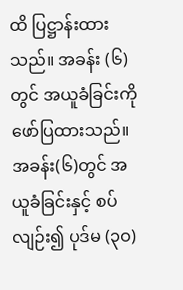ထိ ပြဋ္ဌာန်းထားသည်။ အခန်း (၆)တွင် အယူခံခြင်းကို ဖော်ပြထားသည်။ အခန်း(၆)တွင် အယူခံခြင်းနှင့် စပ်လျဉ်း၍ ပုဒ်မ (၃ဝ)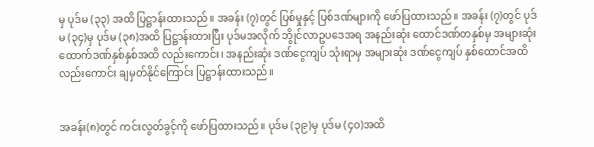မှ ပုဒ်မ (၃၃) အထိ ပြဋ္ဌာန်းထားသည်။ အခန်း (၇)တွင် ပြစ်မှုနှင့် ပြစ်ဒဏ်များကို ဖော်ပြထားသည်။ အခန်း (၇)တွင် ပုဒ်မ (၃၄)မှ ပုဒ်မ (၃၈)အထိ ပြဋ္ဌာန်းထားပြီး ပုဒ်မအလိုက် ဘွိုင်လာဥပဒေအရ အနည်းဆုံး ထောင်ဒဏ်တနှစ်မှ အများဆုံး ထောက်ဒဏ်နှစ်နှစ်အထိ လည်းကောင်း၊ အနည်းဆုံး ဒဏ်ငွေကျပ် သုံးရာမှ အများဆုံး ဒဏ်ငွေကျပ် နှစ်ထောင်အထိ လည်းကောင်း ချမှတ်နိုင်ကြောင်း ပြဋ္ဌာန်းထားသည်။


အခန်း(၈)တွင် ကင်းလွတ်ခွင့်ကို ဖော်ပြထားသည်။ ပုဒ်မ (၃၉)မှ ပုဒ်မ (၄ဝ)အထိ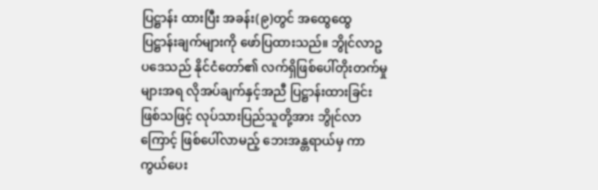ပြဋ္ဌာန်း ထားပြီး အခန်း(၉)တွင် အထွေထွေ ပြဋ္ဌာန်းချက်များကို ဖော်ပြထားသည်။ ဘွိုင်လာဥပဒေသည် နိုင်ငံတော်၏ လက်ရှိဖြစ်ပေါ်တိုးတက်မှုများအရ လိုအပ်ချက်နှင့်အညီ ပြဋ္ဌာန်းထားခြင်းဖြစ်သဖြင့် လုပ်သားပြည်သူတို့အား ဘွိုင်လာကြောင့် ဖြစ်ပေါ်လာမည့် ဘေးအန္တရာယ်မှ ကာကွယ်ပေး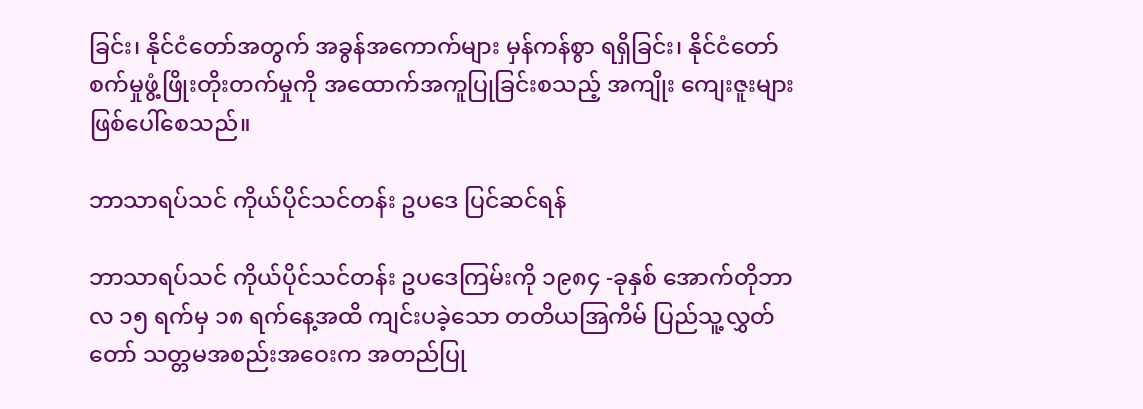ခြင်း၊ နိုင်ငံတော်အတွက် အခွန်အကောက်များ မှန်ကန်စွာ ရရှိခြင်း၊ နိုင်ငံတော် စက်မှုဖွံ့ဖြိုးတိုးတက်မှုကို အထောက်အကူပြုခြင်းစသည့် အကျိုး ကျေးဇူးများ ဖြစ်ပေါ်စေသည်။

ဘာသာရပ်သင် ကိုယ်ပိုင်သင်တန်း ဥပဒေ ပြင်ဆင်ရန်

ဘာသာရပ်သင် ကိုယ်ပိုင်သင်တန်း ဥပဒေကြမ်းကို ၁၉၈၄ -ခုနှစ် အောက်တိုဘာလ ၁၅ ရက်မှ ၁၈ ရက်နေ့အထိ ကျင်းပခဲ့သော တတိယအြကိမ် ပြည်သူ့လွှတ်တော် သတ္တမအစည်းအဝေးက အတည်ပြု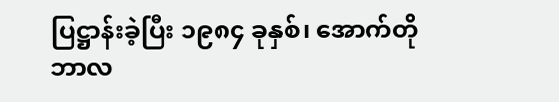ပြဋ္ဌာန်းခဲ့ပြီး ၁၉၈၄ ခုနှစ်၊ အောက်တိုဘာလ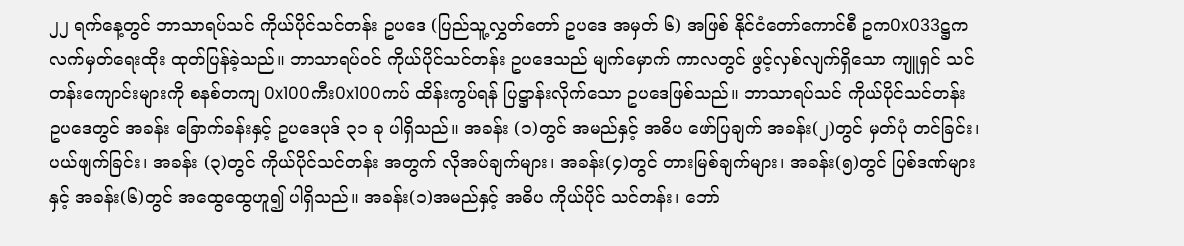၂၂ ရက်နေ့တွင် ဘာသာရပ်သင် ကိုယ်ပိုင်သင်တန်း ဥပဒေ (ပြည်သူ့လွှတ်တော် ဥပဒေ အမှတ် ၆) အဖြစ် နိုင်ငံတော်ကောင်စီ ဥက0x033ဋ္ဌက လက်မှတ်ရေးထိုး ထုတ်ပြန်ခဲ့သည်။ ဘာသာရပ်ဝင် ကိုယ်ပိုင်သင်တန်း ဥပဒေသည် မျက်မှောက် ကာလတွင် ဖွင့်လှစ်လျက်ရှိသော ကျူရှင် သင်တန်းကျောင်းများကို စနစ်တကျ 0x100ကီး0x100ကပ် ထိန်းကွပ်ရန် ပြဋ္ဌာန်းလိုက်သော ဥပဒေဖြစ်သည်။ ဘာသာရပ်သင် ကိုယ်ပိုင်သင်တန်း ဥပဒေတွင် အခန်း ခြောက်ခန်းနှင့် ဥပဒေပုဒ် ၃၁ ခု ပါရှိသည်။ အခန်း (၁)တွင် အမည်နှင့် အဓိပ ဖော်ပြချက် အခန်း(၂)တွင် မှတ်ပုံ တင်ခြင်း၊ ပယ်ဖျက်ခြင်း၊ အခန်း (၃)တွင် ကိုယ်ပိုင်သင်တန်း အတွက် လိုအပ်ချက်များ၊ အခန်း(၄)တွင် တားမြစ်ချက်များ၊ အခန်း(၅)တွင် ပြစ်ဒဏ်များနှင့် အခန်း(၆)တွင် အထွေထွေဟူ၍ ပါရှိသည်။ အခန်း(၁)အမည်နှင့် အဓိပ ကိုယ်ပိုင် သင်တန်း၊ ဘော်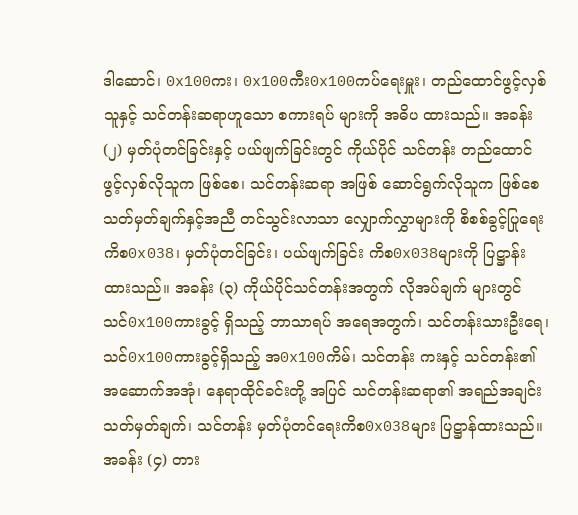ဒါဆောင်၊ 0x100ကး၊ 0x100ကီး0x100ကပ်ရေးမှူး၊ တည်ထောင်ဖွင့်လှစ်သူနှင့် သင်တန်းဆရာဟူသော စကားရပ် များကို အဓိပ ထားသည်။ အခန်း(၂) မှတ်ပုံတင်ခြင်းနှင့် ပယ်ဖျက်ခြင်းတွင် ကိုယ်ပိုင် သင်တန်း တည်ထောင်ဖွင့်လှစ်လိုသူက ဖြစ်စေ၊ သင်တန်းဆရာ အဖြစ် ဆောင်ရွက်လိုသူက ဖြစ်စေ သတ်မှတ်ချက်နှင့်အညီ တင်သွင်းလာသာ လျှောက်လွှာများကို စိစစ်ခွင့်ပြုရေးကိစ0x038၊ မှတ်ပုံတင်ခြင်း၊ ပယ်ဖျက်ခြင်း ကိစ0x038များကို ပြဋ္ဌာန်းထားသည်။ အခန်း (၃) ကိုယ်ပိုင်သင်တန်းအတွက် လိုအပ်ချက် များတွင် သင်0x100ကားခွင့် ရှိသည့် ဘာသာရပ် အရေအတွက်၊ သင်တန်းသားဦးရေ၊ သင်0x100ကားခွင့်ရှိသည့် အ0x100ကိမ်၊ သင်တန်း ကးနှင့် သင်တန်း၏ အဆောက်အအုံ၊ နေရာထိုင်ခင်းတို့ အပြင် သင်တန်းဆရာ၏ အရည်အချင်း သတ်မှတ်ချက်၊ သင်တန်း မှတ်ပုံတင်ရေးကိစ0x038များ ပြဋ္ဌာန်ထားသည်။ အခန်း (၄) တား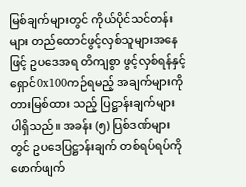မြစ်ချက်များတွင် ကိုယ်ပိုင်သင်တန်းများ တည်ထောင်ဖွင့်လှစ်သူများအနေဖြင့် ဥပဒေအရ တိကျစွာ ဖွင့်လှစ်ရန်နှင့် ရှောင်0x100ကဉ်ရမည့် အချက်များကို တားမြစ်ထား သည့် ပြဋ္ဌာန်းချက်များ ပါရှိသည်။ အခန်း (၅) ပြစ်ဒဏ်များတွင် ဥပဒေပြဋ္ဌာန်းချက် တစ်ရပ်ရပ်ကို ဖောက်ဖျက်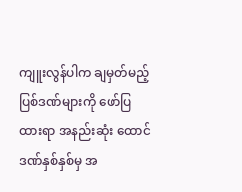ကျူးလွန်ပါက ချမှတ်မည့် ပြစ်ဒဏ်များကို ဖော်ပြထားရာ အနည်းဆုံး ထောင်ဒဏ်နှစ်နှစ်မှ အ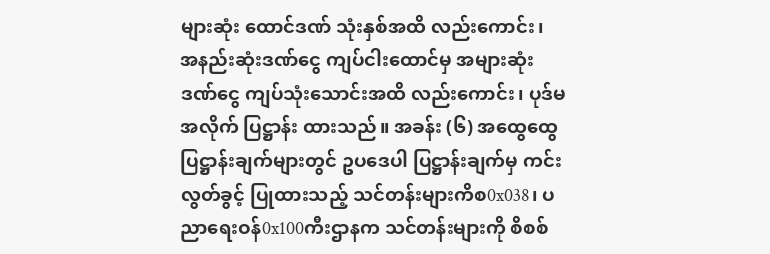များဆုံး ထောင်ဒဏ် သုံးနှစ်အထိ လည်းကောင်း၊ အနည်းဆုံးဒဏ်ငွေ ကျပ်ငါးထောင်မှ အများဆုံးဒဏ်ငွေ ကျပ်သုံးသောင်းအထိ လည်းကောင်း၊ ပုဒ်မအလိုက် ပြဋ္ဌာန်း ထားသည်။ အခန်း (၆) အထွေထွေ ပြဋ္ဌာန်းချက်များတွင် ဥပဒေပါ ပြဋ္ဌာန်းချက်မှ ကင်းလွတ်ခွင့် ပြုထားသည့် သင်တန်းများကိစ0x038၊ ပညာရေးဝန်0x100ကီးဌာနက သင်တန်းများကို စိစစ်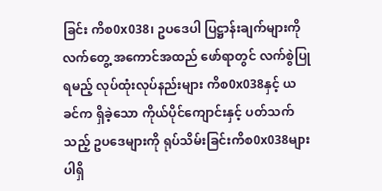ခြင်း ကိစ0x038၊ ဥပဒေပါ ပြဋ္ဌာန်းချက်များကို လက်တွေ့ အကောင်အထည် ဖော်ရာတွင် လက်စွဲပြုရမည့် လုပ်ထုံးလုပ်နည်းများ ကိစ0x038နှင့် ယခင်က ရှိခဲ့သော ကိုယ်ပိုင်ကျောင်းနှင့် ပတ်သက်သည့် ဥပဒေများကို ရုပ်သိမ်းခြင်းကိစ0x038များ ပါရှိ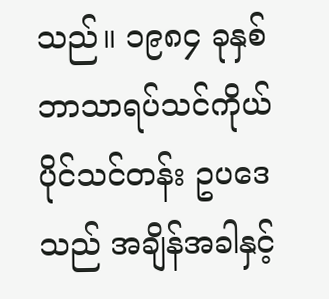သည်။ ၁၉၈၄ ခုနှစ် ဘာသာရပ်သင်ကိုယ်ပိုင်သင်တန်း ဥပဒေသည် အချိန်အခါနှင့်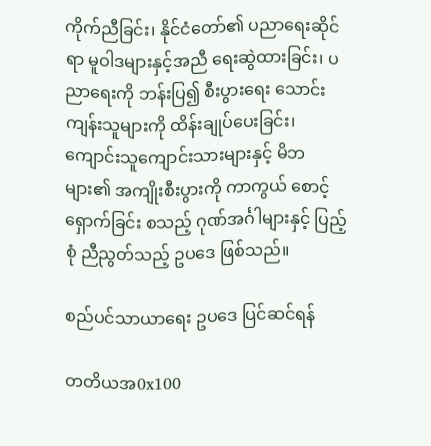ကိုက်ညီခြင်း၊ နိုင်ငံတော်၏ ပညာရေးဆိုင်ရာ မူဝါဒများနှင့်အညီ ရေးဆွဲထားခြင်း၊ ပညာရေးကို ဘန်းပြ၍ စီးပွားရေး သောင်းကျန်းသူများကို ထိန်းချုပ်ပေးခြင်း၊ ကျောင်းသူကျောင်းသားများနှင့် မိဘများ၏ အကျိုးစီးပွားကို ကာကွယ် စောင့်ရှောက်ခြင်း စသည့် ဂုဏ်အင်္ဂါများနှင့် ပြည့်စုံ ညီညွတ်သည့် ဥပဒေ ဖြစ်သည်။

စည်ပင်သာယာရေး ဥပဒေ ပြင်ဆင်ရန်

တတိယအ0x100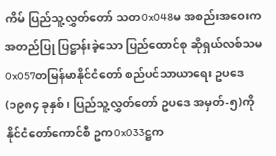ကိမ် ပြည်သူ့လွှတ်တော် သတ0x048မ အစည်းအဝေးက အတည်ပြု ပြဋ္ဌာန်းခဲ့သော ပြည်ထောင်စု ဆိုရှယ်လစ်သမ0x057တမြန်မာနိုင်ငံတော် စည်ပင်သာယာရေး ဥပဒေ (၁၉၈၄ ခုနှစ်၊ ပြည်သူ့လွှတ်တော် ဥပဒေ အမှတ်-၅)ကို နိုင်ငံတော်ကောင်စီ ဥက0x033ဋ္ဌက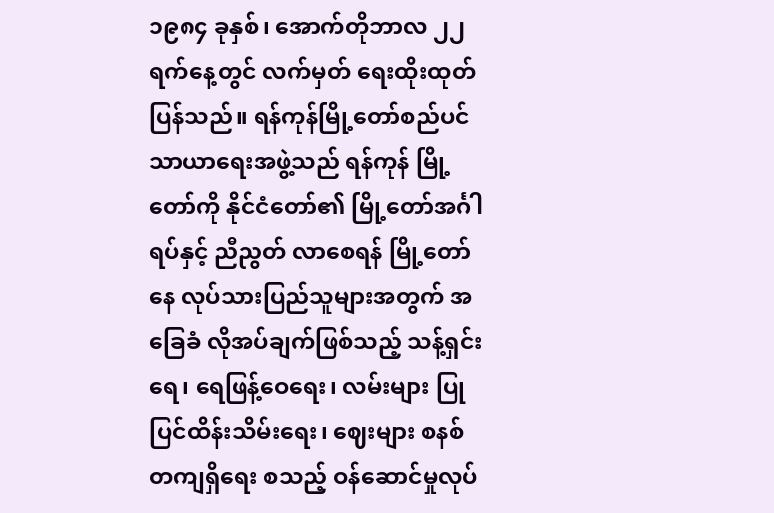၁၉၈၄ ခုနှစ်၊ အောက်တိုဘာလ ၂၂ ရက်နေ့တွင် လက်မှတ် ရေးထိုးထုတ်ပြန်သည်။ ရန်ကုန်မြို့တော်စည်ပင်သာယာရေးအဖွဲ့သည် ရန်ကုန် မြို့တော်ကို နိုင်ငံတော်၏ မြို့တော်အင်္ဂါရပ်နှင့် ညီညွတ် လာစေရန် မြို့တော်နေ လုပ်သားပြည်သူများအတွက် အခြေခံ လိုအပ်ချက်ဖြစ်သည့် သန့်ရှင်းရေ၊ ရေဖြန့်ဝေရေး၊ လမ်းများ ပြုပြင်ထိန်းသိမ်းရေး၊ ဈေးများ စနစ်တကျရှိရေး စသည့် ဝန်ဆောင်မှုလုပ်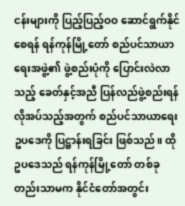ငန်းများကို ပြည့်ပြည့်ဝဝ ဆောင်ရွက်နိုင်စေရန် ရန်ကုန်မြို့တော် စည်ပင်သာယာရေးအဖွဲ့၏ ဖွဲ့စည်းပုံကို ပြောင်းလဲလာသည့် ခေတ်နှင့်အညီ ပြန်လည်ဖွဲ့စည်းရန် လိုအပ်သည့်အတွက် စည်ပင်သာယာရေး ဥပဒေကို ပြဋ္ဌာန်းရခြင်း ဖြစ်သည်။ ထိုဥပဒေသည် ရန်ကုန်မြို့တော် တစ်ခုတည်းသာမက နိုင်ငံတော်အတွင်း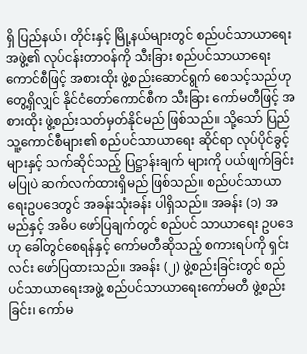ရှိ ပြည်နယ်၊ တိုင်းနှင့် မြို့နယ်များတွင် စည်ပင်သာယာရေးအဖွဲ့၏ လုပ်ငန်းတာဝန်ကို သီးခြား စည်ပင်သာယာရေးကောင်စီဖြင့် အစားထိုး ဖွဲ့စည်းဆောင်ရွက် စေသင့်သည်ဟု တွေ့ရှိလျှင် နိုင်ငံတော်ကောင်စီက သီးခြား ကော်မတီဖြင့် အစားထိုး ဖွဲ့စည်းသတ်မှတ်နိုင်မည် ဖြစ်သည်။ သို့သော် ပြည်သူ့ကောင်စီများ၏ စည်ပင်သာယာရေး ဆိုင်ရာ လုပ်ပိုင်ခွင့်များနှင့် သက်ဆိုင်သည့် ပြဋ္ဌာန်းချက် များကို ပယ်ဖျက်ခြင်း မပြုပဲ ဆက်လက်ထားရှိမည် ဖြစ်သည်။ စည်ပင်သာယာရေးဥပဒေတွင် အခန်းသုံးခန်း ပါရှိသည်။ အခန်း (၁) အမည်နှင့် အဓိပ ဖော်ပြချက်တွင် စည်ပင် သာယာရေး ဥပဒေဟု ခေါ်တွင်စေရန်နှင့် ကော်မတီဆိုသည့် စကားရပ်ကို ရှင်းလင်း ဖော်ပြထားသည်။ အခန်း (၂) ဖွဲ့စည်းခြင်းတွင် စည်ပင်သာယာရေးအဖွဲ့ စည်ပင်သာယာရေးကော်မတီ ဖွဲ့စည်းခြင်း၊ ကော်မ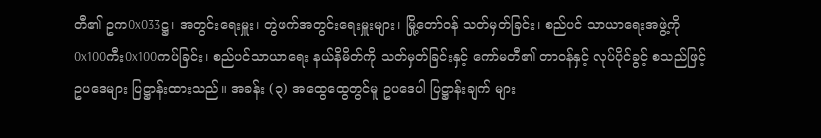တီ၏ ဥက0x033ဋ္ဌ၊ အတွင်းရေးမှူး၊ တွဲဖက်အတွင်းရေးမှူးများ၊ မြို့တော်ဝန် သတ်မှတ်ခြင်း၊ စည်ပင် သာယာရေးအဖွဲ့ကို 0x100ကီး0x100ကပ်ခြင်း၊ စည်ပင်သာယာရေး နယ်နိမိတ်ကို သတ်မှတ်ခြင်းနှင့် ကော်မတီ၏ တာဝန်နှင့် လုပ်ပိုင်ခွင့် စသည်ဖြင့် ဥပဒေများ ပြဋ္ဌာန်းထားသည်။ အခန်း (၃) အထွေထွေတွင်မူ ဥပဒေပါ ပြဋ္ဌာန်းချက် များ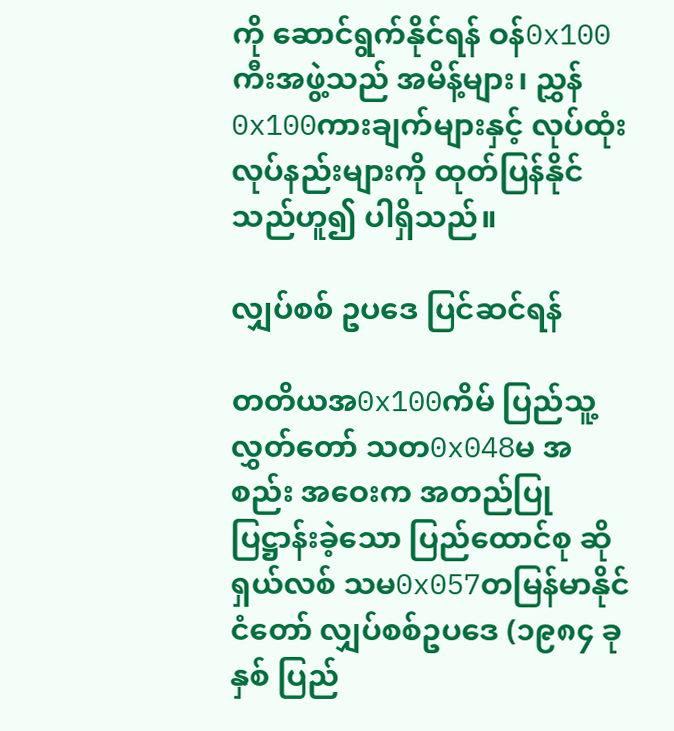ကို ဆောင်ရွက်နိုင်ရန် ဝန်0x100ကီးအဖွဲ့သည် အမိန့်များ၊ ညွှန်0x100ကားချက်များနှင့် လုပ်ထုံးလုပ်နည်းများကို ထုတ်ပြန်နိုင် သည်ဟူ၍ ပါရှိသည်။

လျှပ်စစ် ဥပဒေ ပြင်ဆင်ရန်

တတိယအ0x100ကိမ် ပြည်သူ့လွှတ်တော် သတ0x048မ အစည်း အဝေးက အတည်ပြုပြဋ္ဌာန်းခဲ့သော ပြည်ထောင်စု ဆိုရှယ်လစ် သမ0x057တမြန်မာနိုင်ငံတော် လျှပ်စစ်ဥပဒေ (၁၉၈၄ ခုနှစ် ပြည်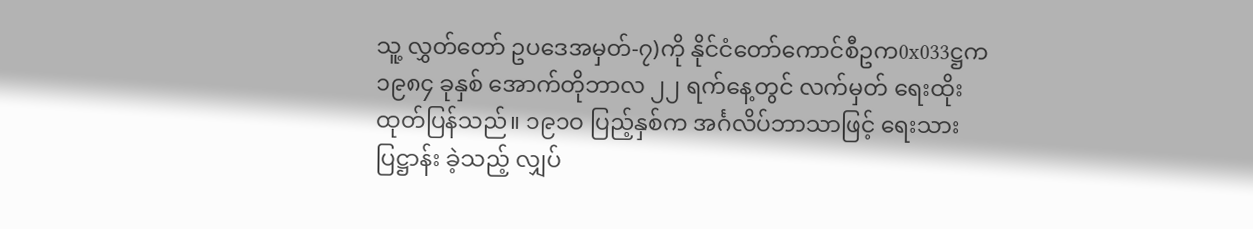သူ့ လွှတ်တော် ဥပဒေအမှတ်-၇)ကို နိုင်ငံတော်ကောင်စီဥက0x033ဋ္ဌက ၁၉၈၄ ခုနှစ် အောက်တိုဘာလ ၂၂ ရက်နေ့တွင် လက်မှတ် ရေးထိုး ထုတ်ပြန်သည်။ ၁၉၁ဝ ပြည့်နှစ်က အင်္ဂလိပ်ဘာသာဖြင့် ရေးသားပြဋ္ဌာန်း ခဲ့သည့် လျှပ်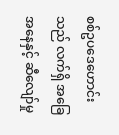စစ်ဥပဒေဟောင်းသည် လက်ရှိ အခြေအနေနှင့် ဆီလျော်မှု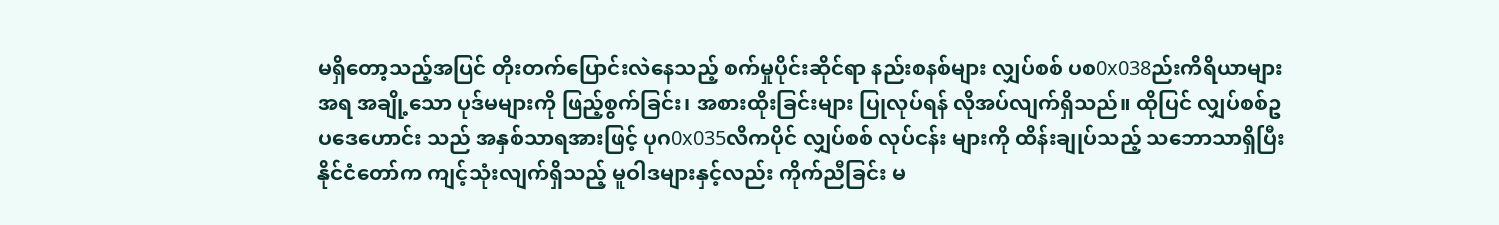မရှိတော့သည့်အပြင် တိုးတက်ပြောင်းလဲနေသည့် စက်မှုပိုင်းဆိုင်ရာ နည်းစနစ်များ လျှပ်စစ် ပစ0x038ည်းကိရိယာများ အရ အချို့သော ပုဒ်မများကို ဖြည့်စွက်ခြင်း၊ အစားထိုးခြင်းများ ပြုလုပ်ရန် လိုအပ်လျက်ရှိသည်။ ထိုပြင် လျှပ်စစ်ဥပဒေဟောင်း သည် အနှစ်သာရအားဖြင့် ပုဂ0x035လိကပိုင် လျှပ်စစ် လုပ်ငန်း များကို ထိန်းချုပ်သည့် သဘောသာရှိပြီး နိုင်ငံတော်က ကျင့်သုံးလျက်ရှိသည့် မူဝါဒများနှင့်လည်း ကိုက်ညီခြင်း မ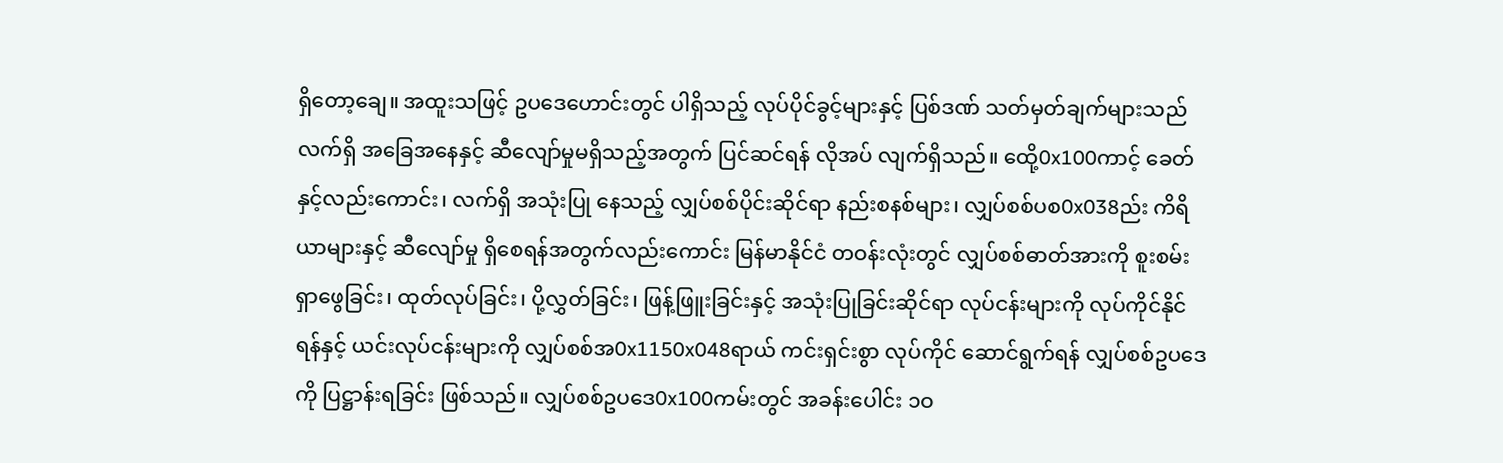ရှိတော့ချေ။ အထူးသဖြင့် ဥပဒေဟောင်းတွင် ပါရှိသည့် လုပ်ပိုင်ခွင့်များနှင့် ပြစ်ဒဏ် သတ်မှတ်ချက်များသည် လက်ရှိ အခြေအနေနှင့် ဆီလျော်မှုမရှိသည့်အတွက် ပြင်ဆင်ရန် လိုအပ် လျက်ရှိသည်။ ထေို့0x100ကာင့် ခေတ်နှင့်လည်းကောင်း၊ လက်ရှိ အသုံးပြု နေသည့် လျှပ်စစ်ပိုင်းဆိုင်ရာ နည်းစနစ်များ၊ လျှပ်စစ်ပစ0x038ည်း ကိရိယာများနှင့် ဆီလျော်မှု ရှိစေရန်အတွက်လည်းကောင်း မြန်မာနိုင်ငံ တဝန်းလုံးတွင် လျှပ်စစ်ဓာတ်အားကို စူးစမ်း ရှာဖွေခြင်း၊ ထုတ်လုပ်ခြင်း၊ ပို့လွှတ်ခြင်း၊ ဖြန့်ဖြူးခြင်းနှင့် အသုံးပြုခြင်းဆိုင်ရာ လုပ်ငန်းများကို လုပ်ကိုင်နိုင်ရန်နှင့် ယင်းလုပ်ငန်းများကို လျှပ်စစ်အ0x1150x048ရာယ် ကင်းရှင်းစွာ လုပ်ကိုင် ဆောင်ရွက်ရန် လျှပ်စစ်ဥပဒေကို ပြဋ္ဌာန်းရခြင်း ဖြစ်သည်။ လျှပ်စစ်ဥပဒေ0x100ကမ်းတွင် အခန်းပေါင်း ၁ဝ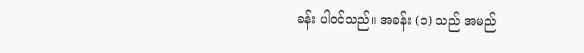ခန်း ပါဝင်သည်။ အခန်း (၁) သည် အမည်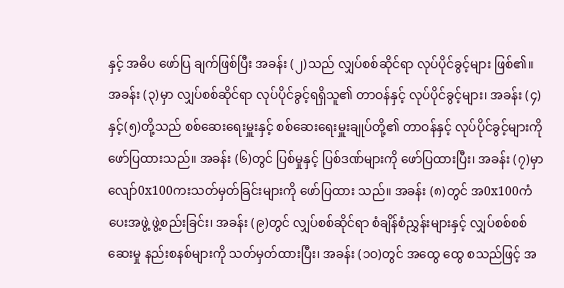နှင့် အဓိပ ဖော်ပြ ချက်ဖြစ်ပြီး အခန်း (၂)သည် လျှပ်စစ်ဆိုင်ရာ လုပ်ပိုင်ခွင့်များ ဖြစ်၏။ အခန်း (၃)မှာ လျှပ်စစ်ဆိုင်ရာ လုပ်ပိုင်ခွင့်ရရှိသူ၏ တာဝန်နှင့် လုပ်ပိုင်ခွင့်များ၊ အခန်း (၄)နှင့်(၅)တို့သည် စစ်ဆေးရေးမှူးနှင့် စစ်ဆေးရေးမှူးချုပ်တို့၏ တာဝန်နှင့် လုပ်ပိုင်ခွင့်များကို ဖော်ပြထားသည်။ အခန်း (၆)တွင် ပြစ်မှုနှင့် ပြစ်ဒဏ်များကို ဖော်ပြထားပြီး၊ အခန်း (၇)မှာ လျော်0x100ကးသတ်မှတ်ခြင်းများကို ဖော်ပြထား သည်။ အခန်း (၈)တွင် အ0x100ကံပေးအဖွဲ့ ဖွဲ့စည်းခြင်း၊ အခန်း (၉)တွင် လျှပ်စစ်ဆိုင်ရာ စံချိန်စံညွှန်းများနှင့် လျှပ်စစ်စစ်ဆေးမှု နည်းစနစ်များကို သတ်မှတ်ထားပြီး၊ အခန်း (၁ဝ)တွင် အထွေ ထွေ စသည်ဖြင့် အ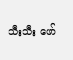သီးသီး ဖော်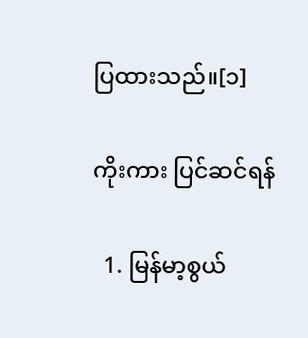ပြထားသည်။[၁]

ကိုးကား ပြင်ဆင်ရန်

  1. မြန်မာ့စွယ်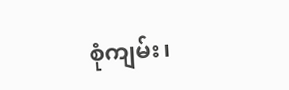စုံကျမ်း၊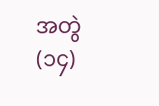အတွဲ(၁၄)